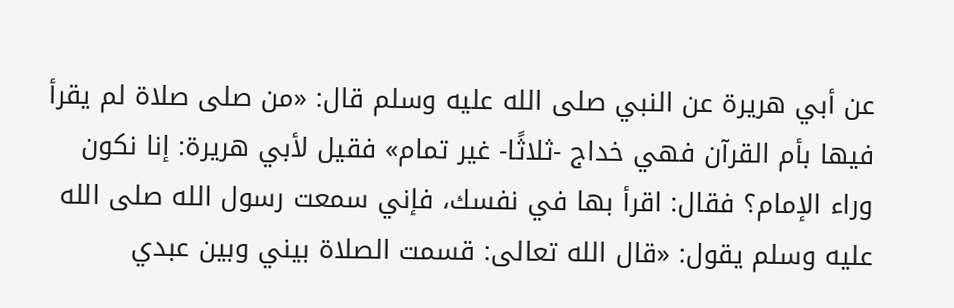عن أبي هريرة عن النبي صلى الله عليه وسلم قال: «من صلى صلاة لم يقرأ فيها بأم القرآن فهي خداج -ثلاثًا- غير تمام» فقيل لأبي هريرة: إنا نكون وراء الإمام؟ فقال: اقرأ بها في نفسك، فإني سمعت رسول الله صلى الله عليه وسلم يقول: «قال الله تعالى: قسمت الصلاة بيني وبين عبدي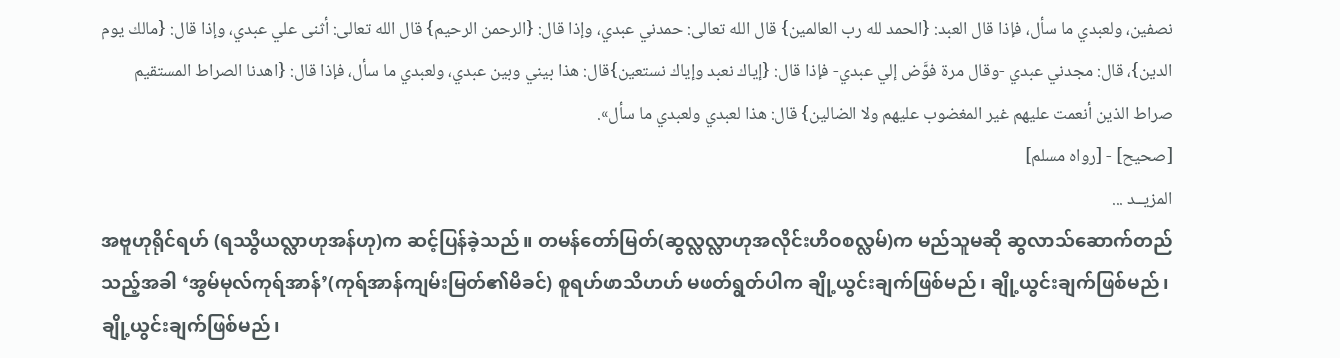نصفين، ولعبدي ما سأل، فإذا قال العبد: {الحمد لله رب العالمين} قال الله تعالى: حمدني عبدي، وإذا قال: {الرحمن الرحيم} قال الله تعالى: أثنى علي عبدي، وإذا قال: {مالك يوم الدين}، قال: مجدني عبدي -وقال مرة فوَّض إلي عبدي- فإذا قال: {إياك نعبد وإياك نستعين}قال: هذا بيني وبين عبدي، ولعبدي ما سأل، فإذا قال: {اهدنا الصراط المستقيم صراط الذين أنعمت عليهم غير المغضوب عليهم ولا الضالين} قال: هذا لعبدي ولعبدي ما سأل».
[صحيح] - [رواه مسلم]
المزيــد ...
အဗူဟုရိုင်ရဟ် (ရဿွိယလ္လာဟုအန်ဟု)က ဆင့်ပြန်ခဲ့သည်။ တမန်တော်မြတ်(ဆွလ္လလ္လာဟုအလိုင်းဟိဝစလ္လမ်)က မည်သူမဆို ဆွလာသ်ဆောက်တည်သည့်အခါ ‘အွမ်မုလ်ကုရ်အာန်’(ကုရ်အာန်ကျမ်းမြတ်၏မိခင်) စူရဟ်ဖာသိဟဟ် မဖတ်ရွတ်ပါက ချို့ယွင်းချက်ဖြစ်မည်၊ ချို့ယွင်းချက်ဖြစ်မည်၊ ချို့ယွင်းချက်ဖြစ်မည်၊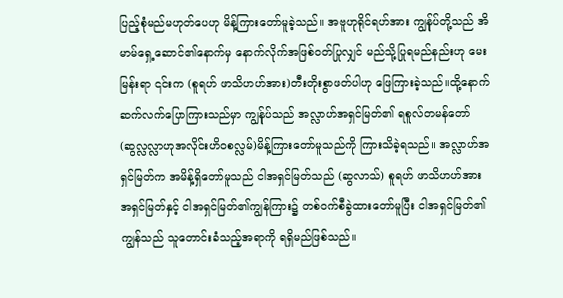ပြည့်စုံမည်မဟုတ်ပေဟု မိန့်ကြားတော်မူခဲ့သည်။ အဗူဟုရိုင်ရဟ်အား ကျွန်ုပ်တို့သည် အိမာမ်ရှေ့ဆောင်၏နောက်မှ နောက်လိုက်အဖြစ်ဝတ်ပြုလျှင် မည်သို့ပြုရမည်နည်းဟု မေးမြန်းရာ ၎င်းက (စူရဟ် ဖာသိဟဟ်အား)တီးတိုးစွာဖတ်ပါဟု ဖြေကြားခဲ့သည်။ထို့နောက် ဆက်လက်ပြောကြားသည်မှာ ကျွန်ုပ်သည် အလ္လာဟ်အရှင်မြတ်၏ ရစူလ်တမန်တော်(ဆွလ္လလ္လာဟုအလိုင်းဟိဝစလ္လမ်)မိန့်ကြားတော်မူသည်ကို ကြားသိခဲ့ရသည်။ အလ္လာဟ်အရှင်မြတ်က အမိန့်ရှိတော်မူသည် ငါအရှင်မြတ်သည် (ဆွလာသ်) စူရဟ် ဖာသိဟဟ်အား အရှင်မြတ်နှင့် ငါအရှင်မြတ်၏ကျွန်ကြား၌ တစ်ဝက်စီခွဲထားတော်မူပြီး ငါအရှင်မြတ်၏ကျွန်သည် သူတောင်းခံသည့်အရာကို ရရှိမည်ဖြစ်သည်။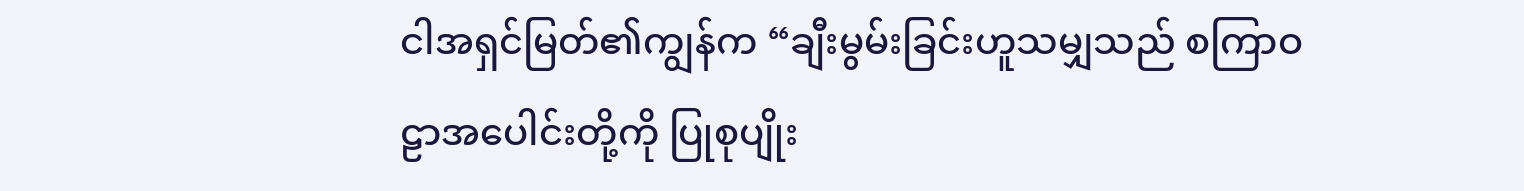ငါအရှင်မြတ်၏ကျွန်က “ချီးမွမ်းခြင်းဟူသမျှသည် စကြာဝဠာအပေါင်းတို့ကို ပြုစုပျိုး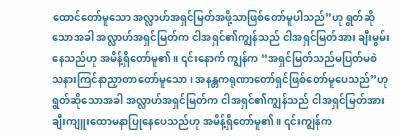ထောင်တော်မူသော အလ္လာဟ်အရှင်မြတ်အဖို့သာဖြစ်တော်မူပါသည်”ဟု ရွတ်ဆိုသောအခါ အလ္လာဟ်အရှင်မြတ်က ငါအရှင်၏ကျွန်သည် ငါအရှင်မြတ်အား ချီးမွမ်းနေသည်ဟု အမိန့်ရှိတော်မူ၏။ ၎င်းနောက် ကျွန်က “အရှင်မြတ်သည်မပြတ်မစဲ သနားကြင်နာညှာတာတော်မူသော၊ အနန္တကရုဏာတော်ရှင်ဖြစ်တော်မူပေသည်”ဟု ရွတ်ဆိုသောအခါ အလ္လာဟ်အရှင်မြတ်က ငါအရှင်၏ကျွန်သည် ငါအရှင်မြတ်အား ချီးကျူးထောမနာပြုနေပေသည်ဟု အမိန့်ရှိတော်မူ၏။ ၎င်းကျွန်က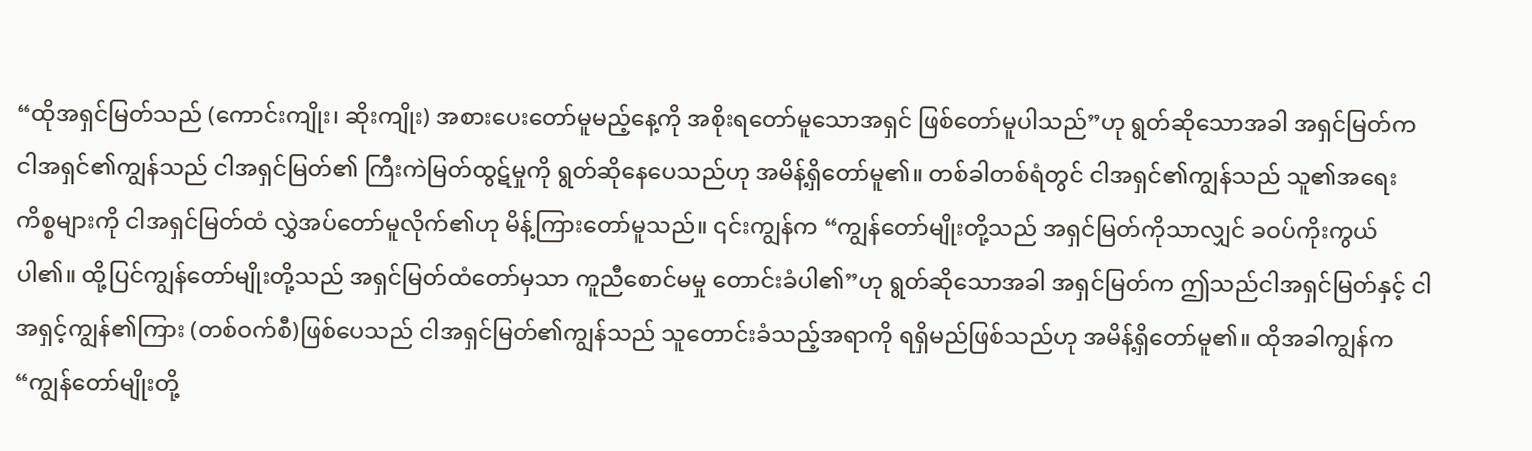“ထိုအရှင်မြတ်သည် (ကောင်းကျိုး၊ ဆိုးကျိုး) အစားပေးတော်မူမည့်နေ့ကို အစိုးရတော်မူသောအရှင် ဖြစ်တော်မူပါသည်”ဟု ရွတ်ဆိုသောအခါ အရှင်မြတ်က ငါအရှင်၏ကျွန်သည် ငါအရှင်မြတ်၏ ကြီးကဲမြတ်ထွဋ်မှုကို ရွတ်ဆိုနေပေသည်ဟု အမိန့်ရှိတော်မူ၏။ တစ်ခါတစ်ရံတွင် ငါအရှင်၏ကျွန်သည် သူ၏အရေးကိစ္စများကို ငါအရှင်မြတ်ထံ လွှဲအပ်တော်မူလိုက်၏ဟု မိန့်ကြားတော်မူသည်။ ၎င်းကျွန်က “ကျွန်တော်မျိုးတို့သည် အရှင်မြတ်ကိုသာလျှင် ခဝပ်ကိုးကွယ်ပါ၏။ ထို့ပြင်ကျွန်တော်မျိုးတို့သည် အရှင်မြတ်ထံတော်မှသာ ကူညီစောင်မမှု တောင်းခံပါ၏”ဟု ရွတ်ဆိုသောအခါ အရှင်မြတ်က ဤသည်ငါအရှင်မြတ်နှင့် ငါအရှင့်ကျွန်၏ကြား (တစ်ဝက်စီ)ဖြစ်ပေသည် ငါအရှင်မြတ်၏ကျွန်သည် သူတောင်းခံသည့်အရာကို ရရှိမည်ဖြစ်သည်ဟု အမိန့်ရှိတော်မူ၏။ ထိုအခါကျွန်က “ကျွန်တော်မျိုးတို့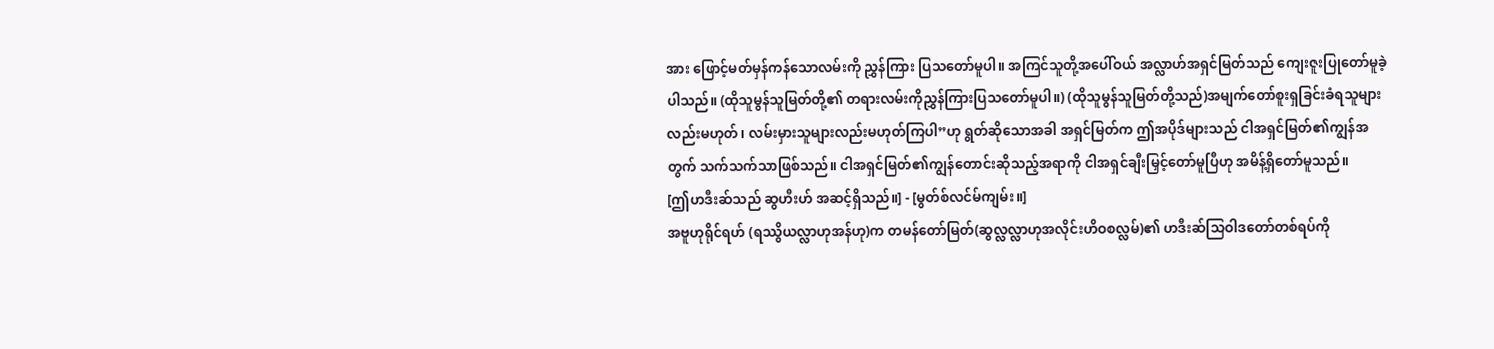အား ဖြောင့်မတ်မှန်ကန်သောလမ်းကို ညွှန်ကြား ပြသတော်မူပါ။ အကြင်သူတို့အပေါ်ဝယ် အလ္လာဟ်အရှင်မြတ်သည် ကျေးဇူးပြုတော်မူခဲ့ပါသည်။ (ထိုသူမွန်သူမြတ်တို့၏ တရားလမ်းကိုညွှန်ကြားပြသတော်မူပါ။) (ထိုသူမွန်သူမြတ်တို့သည်)အမျက်တော်စူးရှခြင်းခံရသူများလည်းမဟုတ်၊ လမ်းမှားသူများလည်းမဟုတ်ကြပါ”ဟု ရွတ်ဆိုသောအခါ အရှင်မြတ်က ဤအပိုဒ်များသည် ငါအရှင်မြတ်၏ကျွန်အတွက် သက်သက်သာဖြစ်သည်။ ငါအရှင်မြတ်၏ကျွန်တောင်းဆိုသည့်အရာကို ငါအရှင်ချီးမြှင့်တော်မူပြီဟု အမိန့်ရှိတော်မူသည်။
[ဤဟဒီးဆ်သည် ဆွဟီးဟ် အဆင့်ရှိသည်။] - [မွတ်စ်လင်မ်ကျမ်း။]
အဗူဟုရိုင်ရဟ် (ရဿွိယလ္လာဟုအန်ဟု)က တမန်တော်မြတ်(ဆွလ္လလ္လာဟုအလိုင်းဟိဝစလ္လမ်)၏ ဟဒီးဆ်သြဝါဒတော်တစ်ရပ်ကို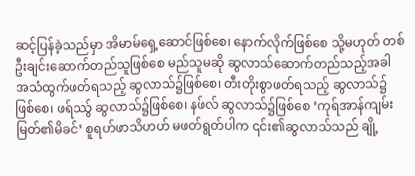ဆင့်ပြန်ခဲ့သည်မှာ အိမာမ်ရှေ့ဆောင်ဖြစ်စေ၊ နောက်လိုက်ဖြစ်စေ သို့မဟုတ် တစ်ဦးချင်းဆောက်တည်သူဖြစ်စေ မည်သူမဆို ဆွလာသ်ဆောက်တည်သည့်အခါ အသံထွက်ဖတ်ရသည့် ဆွလာသ်၌ဖြစ်စေ၊ တီးတိုးစွာဖတ်ရသည့် ဆွလာသ်၌ဖြစ်စေ၊ ဖရ်ဿ်ွ ဆွလာသ်၌ဖြစ်စေ၊ နဖ်လ် ဆွလာသ်၌ဖြစ်စေ ‘ကုရ်အာန်ကျမ်းမြတ်၏မိခင်’ စူရဟ်ဖာသိဟဟ် မဖတ်ရွတ်ပါက ၎င်း၏ဆွလာသ်သည် ချို့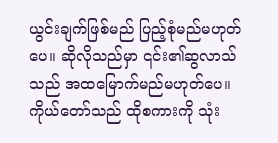ယွင်းချက်ဖြစ်မည် ပြည့်စုံမည်မဟုတ်ပေ။ ဆိုလိုသည်မှာ ၎င်း၏ဆွလာသ်သည် အထမြောက်မည်မဟုတ်ပေ။ ကိုယ်တော်သည် ထိုစကားကို သုံး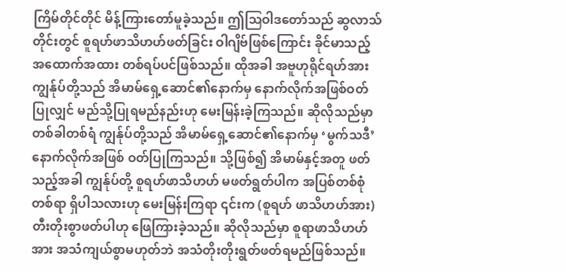ကြိမ်တိုင်တိုင် မိန့်ကြားတော်မူခဲ့သည်။ ဤဩဝါဒတော်သည် ဆွလာသ်တိုင်းတွင် စူရဟ်ဖာသိဟဟ်ဖတ်ခြင်း ဝါဂျိဗ်ဖြစ်ကြောင်း ခိုင်မာသည့်အထောက်အထား တစ်ရပ်ပင်ဖြစ်သည်။ ထိုအခါ အဗူဟုရိုင်ရဟ်အား ကျွန်ုပ်တို့သည် အိမာမ်ရှေ့ဆောင်၏နောက်မှ နောက်လိုက်အဖြစ်ဝတ်ပြုလျှင် မည်သို့ပြုရမည်နည်းဟု မေးမြန်းခဲ့ကြသည်။ ဆိုလိုသည်မှာ တစ်ခါတစ်ရံ ကျွန်ုပ်တို့သည် အိမာမ်ရှေ့ဆောင်၏နောက်မှ ‘မွက်သဒီ’ နောက်လိုက်အဖြစ် ဝတ်ပြုကြသည်။ သို့ဖြစ်၍ အိမာမ်နှင့်အတူ ဖတ်သည့်အခါ ကျွန်ုပ်တို့ စူရဟ်ဖာသိဟဟ် မဖတ်ရွတ်ပါက အပြစ်တစ်စုံတစ်ရာ ရှိပါသလားဟု မေးမြန်းကြရာ ၎င်းက (စူရဟ် ဖာသိဟဟ်အား)တီးတိုးစွာဖတ်ပါဟု ဖြေကြားခဲ့သည်။ ဆိုလိုသည်မှာ စူရာဖာသိဟဟ်အား အသံကျယ်စွာမဟုတ်ဘဲ အသံတိုးတိုးရွတ်ဖတ်ရမည်ဖြစ်သည်။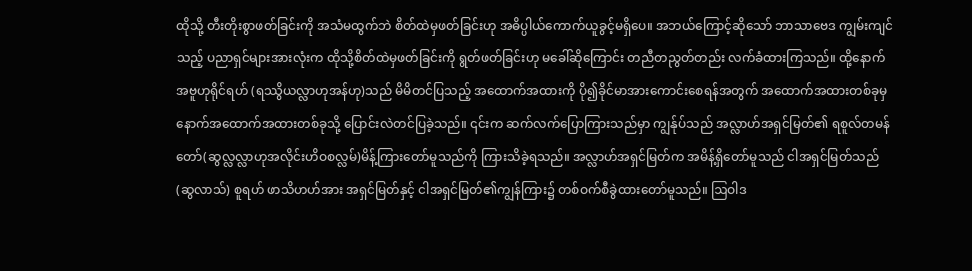ထိုသို့ တီးတိုးစွာဖတ်ခြင်းကို အသံမထွက်ဘဲ စိတ်ထဲမှဖတ်ခြင်းဟု အဓိပ္ပါယ်ကောက်ယူခွင့်မရှိပေ။ အဘယ်ကြောင့်ဆိုသော် ဘာသာဗေဒ ကျွမ်းကျင်သည့် ပညာရှင်များအားလုံးက ထိုသို့စိတ်ထဲမှဖတ်ခြင်းကို ရွတ်ဖတ်ခြင်းဟု မခေါ်ဆိုကြောင်း တညီတညွတ်တည်း လက်ခံထားကြသည်။ ထို့နောက် အဗူဟုရိုင်ရဟ် (ရဿွိယလ္လာဟုအန်ဟု)သည် မိမိတင်ပြသည့် အထောက်အထားကို ပို၍ခိုင်မာအားကောင်းစေရန်အတွက် အထောက်အထားတစ်ခုမှ နောက်အထောက်အထားတစ်ခုသို့ ပြောင်းလဲတင်ပြခဲ့သည်။ ၎င်းက ဆက်လက်ပြောကြားသည်မှာ ကျွန်ုပ်သည် အလ္လာဟ်အရှင်မြတ်၏ ရစူလ်တမန်တော်(ဆွလ္လလ္လာဟုအလိုင်းဟိဝစလ္လမ်)မိန့်ကြားတော်မူသည်ကို ကြားသိခဲ့ရသည်။ အလ္လာဟ်အရှင်မြတ်က အမိန့်ရှိတော်မူသည် ငါအရှင်မြတ်သည် (ဆွလာသ်) စူရဟ် ဖာသိဟဟ်အား အရှင်မြတ်နှင့် ငါအရှင်မြတ်၏ကျွန်ကြား၌ တစ်ဝက်စီခွဲထားတော်မူသည်။ ဩဝါဒ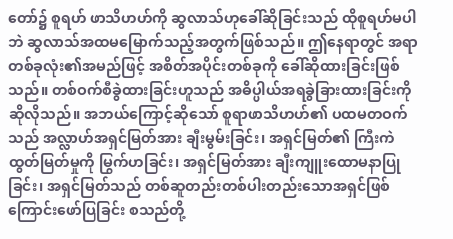တော်၌ စူရဟ် ဖာသိဟဟ်ကို ဆွလာသ်ဟုခေါ်ဆိုခြင်းသည် ထိုစူရဟ်မပါဘဲ ဆွလာသ်အထမမြောက်သည့်အတွက်ဖြစ်သည်။ ဤနေရာတွင် အရာတစ်ခုလုံး၏အမည်ဖြင့် အစိတ်အပိုင်းတစ်ခုကို ခေါ်ဆိုထားခြင်းဖြစ်သည်။ တစ်ဝက်စီခွဲထားခြင်းဟူသည် အဓိပ္ပါယ်အရခွဲခြားထားခြင်းကို ဆိုလိုသည်။ အဘယ်ကြောင့်ဆိုသော် စူရာဖာသိဟဟ်၏ ပထမတဝက်သည် အလ္လာဟ်အရှင်မြတ်အား ချီးမွမ်းခြင်း၊ အရှင်မြတ်၏ ကြီးကဲထွတ်မြတ်မှုကို မြွက်ဟခြင်း၊ အရှင်မြတ်အား ချီးကျူးထောမနာပြုခြင်း၊ အရှင်မြတ်သည် တစ်ဆူတည်းတစ်ပါးတည်းသောအရှင်ဖြစ်ကြောင်းဖော်ပြခြင်း စသည်တို့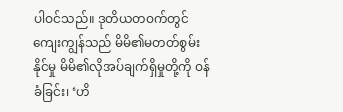ပါဝင်သည်။ ဒုတိယတဝက်တွင် ကျေးကျွန်သည် မိမိ၏မတတ်စွမ်းနိုင်မှု မိမိ၏လိုအပ်ချက်ရှိမှုတို့ကို ဝန်ခံခြင်း၊ ‘ဟိ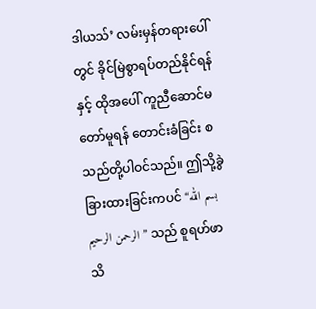ဒါယသ်’ လမ်းမှန်တရားပေါ်တွင် ခိုင်မြဲစွာရပ်တည်နိုင်ရန်နှင့် ထိုအပေါ် ကူညီဆောင်မတော်မူရန် တောင်းခံခြင်း စသည်တို့ပါဝင်သည်။ ဤသို့ခွဲခြားထားခြင်းကပင် “بسم الله الرحمن الرحيم” သည် စူရဟ်ဖာသိ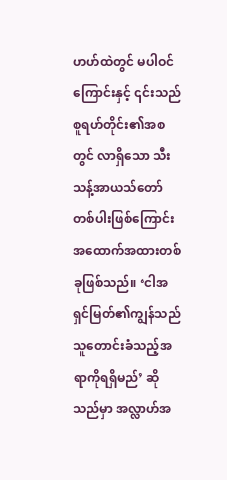ဟဟ်ထဲတွင် မပါဝင်ကြောင်းနှင့် ၎င်းသည် စူရဟ်တိုင်း၏အစတွင် လာရှိသော သီးသန့်အာယသ်တော်တစ်ပါးဖြစ်ကြောင်း အထောက်အထားတစ်ခုဖြစ်သည်။ ‘ငါအရှင်မြတ်၏ကျွန်သည် သူတောင်းခံသည့်အရာကိုရရှိမည်’ ဆိုသည်မှာ အလ္လာဟ်အ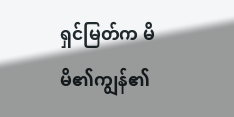ရှင်မြတ်က မိမိ၏ကျွန်၏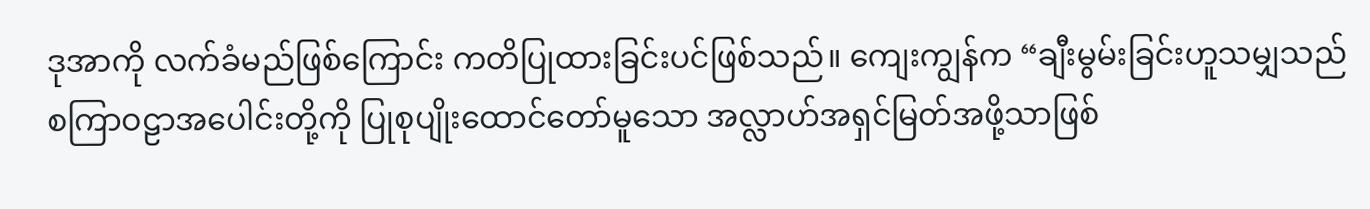ဒုအာကို လက်ခံမည်ဖြစ်ကြောင်း ကတိပြုထားခြင်းပင်ဖြစ်သည်။ ကျေးကျွန်က “ချီးမွမ်းခြင်းဟူသမျှသည် စကြာဝဠာအပေါင်းတို့ကို ပြုစုပျိုးထောင်တော်မူသော အလ္လာဟ်အရှင်မြတ်အဖို့သာဖြစ်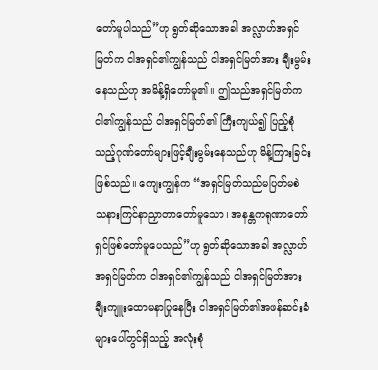တော်မူပါသည်”ဟု ရွတ်ဆိုသောအခါ အလ္လာဟ်အရှင်မြတ်က ငါအရှင်၏ကျွန်သည် ငါအရှင်မြတ်အား ချီးမွမ်းနေသည်ဟု အမိန့်ရှိတော်မူ၏။ ဤသည်အရှင်မြတ်က ငါ၏ကျွန်သည် ငါအရှင်မြတ်၏ ကြီးကျယ်၍ ပြည့်စုံသည့်ဂုဏ်တော်များဖြင့်ချီးမွမ်းနေသည်ဟု မိန့်ကြားခြင်းဖြစ်သည်။ ကျေးကျွန်က “အရှင်မြတ်သည်မပြတ်မစဲ သနားကြင်နာညှာတာတော်မူသော၊ အနန္တကရုဏာတော်ရှင်ဖြစ်တော်မူပေသည်”ဟု ရွတ်ဆိုသောအခါ အလ္လာဟ်အရှင်မြတ်က ငါအရှင်၏ကျွန်သည် ငါအရှင်မြတ်အား ချီးကျူးထောမနာပြုနေပြီး ငါအရှင်မြတ်၏အဖန်ဆင်းခံများပေါ်တွင်ရှိသည့် အလုံးစုံ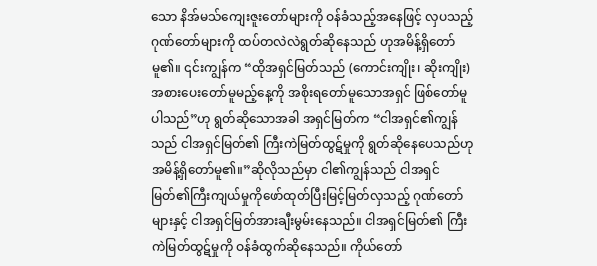သော နိအ်မသ်ကျေးဇူးတော်များကို ဝန်ခံသည့်အနေဖြင့် လှပသည့်ဂုဏ်တော်များကို ထပ်တလဲလဲရွတ်ဆိုနေသည် ဟုအမိန့်ရှိတော်မူ၏။ ၎င်းကျွန်က “ထိုအရှင်မြတ်သည် (ကောင်းကျိုး၊ ဆိုးကျိုး) အစားပေးတော်မူမည့်နေ့ကို အစိုးရတော်မူသောအရှင် ဖြစ်တော်မူပါသည်”ဟု ရွတ်ဆိုသောအခါ အရှင်မြတ်က “ငါအရှင်၏ကျွန်သည် ငါအရှင်မြတ်၏ ကြီးကဲမြတ်ထွဋ်မှုကို ရွတ်ဆိုနေပေသည်ဟု အမိန့်ရှိတော်မူ၏။”ဆိုလိုသည်မှာ ငါ၏ကျွန်သည် ငါအရှင်မြတ်၏ကြီးကျယ်မှုကိုဖော်ထုတ်ပြီးမြင့်မြတ်လှသည့် ဂုဏ်တော်များနှင့် ငါအရှင်မြတ်အားချီးမွမ်းနေသည်။ ငါအရှင်မြတ်၏ ကြီးကဲမြတ်ထွဋ်မှုကို ဝန်ခံထွက်ဆိုနေသည်။ ကိုယ်တော်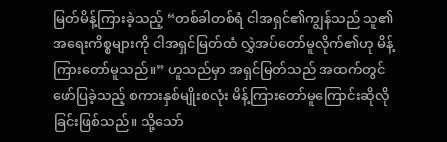မြတ်မိန့်ကြားခဲ့သည့် “တစ်ခါတစ်ရံ ငါအရှင်၏ကျွန်သည် သူ၏အရေးကိစ္စများကို ငါအရှင်မြတ်ထံ လွှဲအပ်တော်မူလိုက်၏ဟု မိန့်ကြားတော်မူသည်။” ဟူသည်မှာ အရှင်မြတ်သည် အထက်တွင်ဖော်ပြခဲ့သည့် စကားနှစ်မျိုးစလုံး မိန့်ကြားတော်မူကြောင်းဆိုလိုခြင်းဖြစ်သည်။ သို့သော်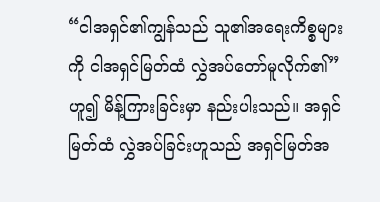“ငါအရှင်၏ကျွန်သည် သူ၏အရေးကိစ္စများကို ငါအရှင်မြတ်ထံ လွှဲအပ်တော်မူလိုက်၏” ဟူ၍ မိန့်ကြားခြင်းမှာ နည်းပါးသည်။ အရှင်မြတ်ထံ လွှဲအပ်ခြင်းဟူသည် အရှင်မြတ်အ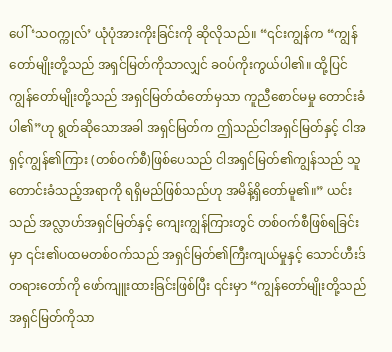ပေါ် ‘သဝက္ကုလ်’ ယုံပုံအားကိုးခြင်းကို ဆိုလိုသည်။ “၎င်းကျွန်က “ကျွန်တော်မျိုးတို့သည် အရှင်မြတ်ကိုသာလျှင် ခဝပ်ကိုးကွယ်ပါ၏။ ထို့ပြင် ကျွန်တော်မျိုးတို့သည် အရှင်မြတ်ထံတော်မှသာ ကူညီစောင်မမှု တောင်းခံပါ၏”ဟု ရွတ်ဆိုသောအခါ အရှင်မြတ်က ဤသည်ငါအရှင်မြတ်နှင့် ငါအရှင့်ကျွန်၏ကြား (တစ်ဝက်စီ)ဖြစ်ပေသည် ငါအရှင်မြတ်၏ကျွန်သည် သူတောင်းခံသည့်အရာကို ရရှိမည်ဖြစ်သည်ဟု အမိန့်ရှိတော်မူ၏။” ယင်းသည် အလ္လာဟ်အရှင်မြတ်နှင့် ကျေးကျွန်ကြားတွင် တစ်ဝက်စီဖြစ်ရခြင်းမှာ ၎င်း၏ပထမတစ်ဝက်သည် အရှင်မြတ်၏ကြီးကျယ်မှုနှင့် သောင်ဟီးဒ်တရားတော်ကို ဖော်ကျူးထားခြင်းဖြစ်ပြီး ၎င်းမှာ “ကျွန်တော်မျိုးတို့သည် အရှင်မြတ်ကိုသာ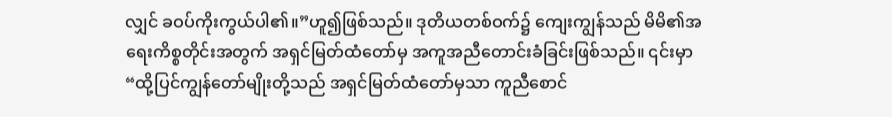လျှင် ခဝပ်ကိုးကွယ်ပါ၏။”ဟူ၍ဖြစ်သည်။ ဒုတိယတစ်ဝက်၌ ကျေးကျွန်သည် မိမိ၏အရေးကိစ္စတိုင်းအတွက် အရှင်မြတ်ထံတော်မှ အကူအညီတောင်းခံခြင်းဖြစ်သည်။ ၎င်းမှာ “ထို့ပြင်ကျွန်တော်မျိုးတို့သည် အရှင်မြတ်ထံတော်မှသာ ကူညီစောင်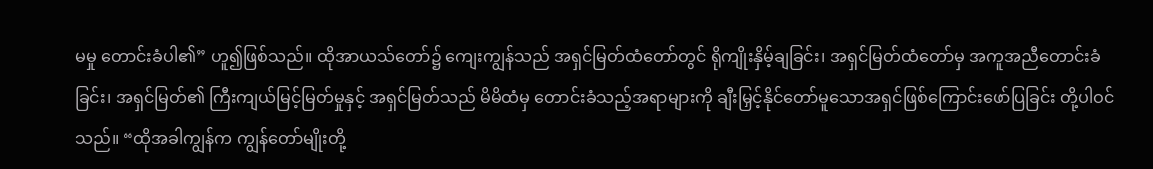မမှု တောင်းခံပါ၏” ဟူ၍ဖြစ်သည်။ ထိုအာယသ်တော်၌ ကျေးကျွန်သည် အရှင်မြတ်ထံတော်တွင် ရိုကျိုးနှိမ့်ချခြင်း၊ အရှင်မြတ်ထံတော်မှ အကူအညီတောင်းခံခြင်း၊ အရှင်မြတ်၏ ကြီးကျယ်မြင့်မြတ်မှုနှင့် အရှင်မြတ်သည် မိမိထံမှ တောင်းခံသည့်အရာများကို ချီးမြှင့်နိုင်တော်မူသောအရှင်ဖြစ်ကြောင်းဖော်ပြခြင်း တို့ပါဝင်သည်။ “ထိုအခါကျွန်က ကျွန်တော်မျိုးတို့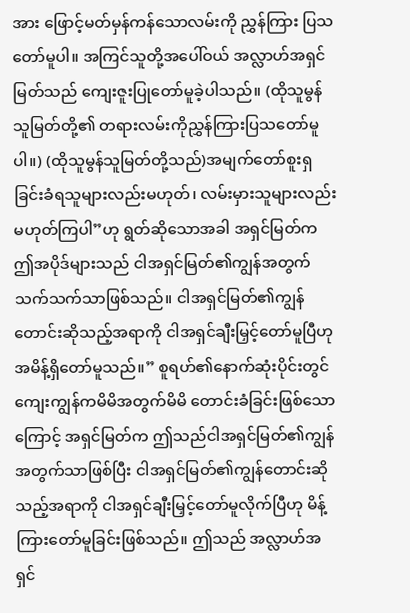အား ဖြောင့်မတ်မှန်ကန်သောလမ်းကို ညွှန်ကြား ပြသတော်မူပါ။ အကြင်သူတို့အပေါ်ဝယ် အလ္လာဟ်အရှင်မြတ်သည် ကျေးဇူးပြုတော်မူခဲ့ပါသည်။ (ထိုသူမွန်သူမြတ်တို့၏ တရားလမ်းကိုညွှန်ကြားပြသတော်မူပါ။) (ထိုသူမွန်သူမြတ်တို့သည်)အမျက်တော်စူးရှခြင်းခံရသူများလည်းမဟုတ်၊ လမ်းမှားသူများလည်းမဟုတ်ကြပါ”ဟု ရွတ်ဆိုသောအခါ အရှင်မြတ်က ဤအပိုဒ်များသည် ငါအရှင်မြတ်၏ကျွန်အတွက် သက်သက်သာဖြစ်သည်။ ငါအရှင်မြတ်၏ကျွန်တောင်းဆိုသည့်အရာကို ငါအရှင်ချီးမြှင့်တော်မူပြီဟု အမိန့်ရှိတော်မူသည်။” စူရဟ်၏နောက်ဆုံးပိုင်းတွင် ကျေးကျွန်ကမိမိအတွက်မိမိ တောင်းခံခြင်းဖြစ်သောကြောင့် အရှင်မြတ်က ဤသည်ငါအရှင်မြတ်၏ကျွန်အတွက်သာဖြစ်ပြီး ငါအရှင်မြတ်၏ကျွန်တောင်းဆိုသည့်အရာကို ငါအရှင်ချီးမြှင့်တော်မူလိုက်ပြီဟု မိန့်ကြားတော်မူခြင်းဖြစ်သည်။ ဤသည် အလ္လာဟ်အရှင်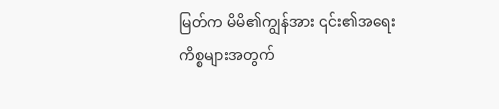မြတ်က မိမိ၏ကျွန်အား ၎င်း၏အရေးကိစ္စများအတွက်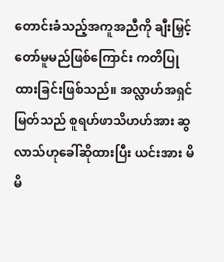တောင်းခံသည့်အကူအညီကို ချီးမြှင့်တော်မူမည်ဖြစ်ကြောင်း ကတိပြုထားခြင်းဖြစ်သည်။ အလ္လာဟ်အရှင်မြတ်သည် စူရဟ်ဖာသိဟဟ်အား ဆွလာသ်ဟုခေါ်ဆိုထားပြီး ယင်းအား မိမိ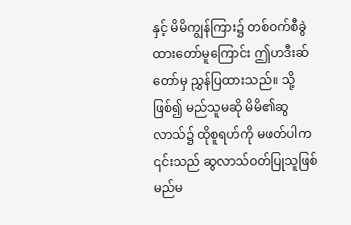နှင့် မိမိကျွန်ကြား၌ တစ်ဝက်စီခွဲထားတော်မူကြောင်း ဤဟဒီးဆ်တော်မှ ညွှန်ပြထားသည်။ သို့ဖြစ်၍ မည်သူမဆို မိမိ၏ဆွလာသ်၌ ထိုစူရဟ်ကို မဖတ်ပါက ၎င်းသည် ဆွလာသ်ဝတ်ပြုသူဖြစ်မည်မ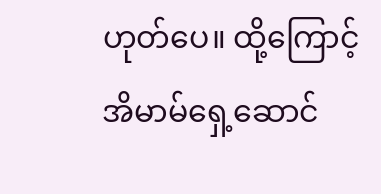ဟုတ်ပေ။ ထို့ကြောင့် အိမာမ်ရှေ့ဆောင်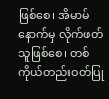ဖြစ်စေ၊ အိမာမ်နောက်မှ လိုက်ဖတ်သူဖြစ်စေ၊ တစ်ကိုယ်တည်းဝတ်ပြု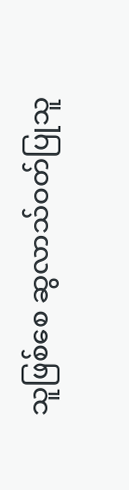သူဖြစ်စေ ဆွလာသ်ဝတ်ပြုသူ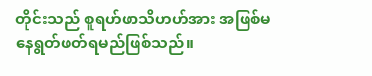တိုင်းသည် စူရဟ်ဖာသိဟဟ်အား အဖြစ်မနေရွတ်ဖတ်ရမည်ဖြစ်သည်။